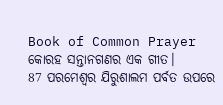Book of Common Prayer
କୋରହ ସନ୍ତାନଗଣର ଏକ ଗୀତ।
87 ପରମେଶ୍ୱର ଯିରୁଶାଲମ ପର୍ବତ ଉପରେ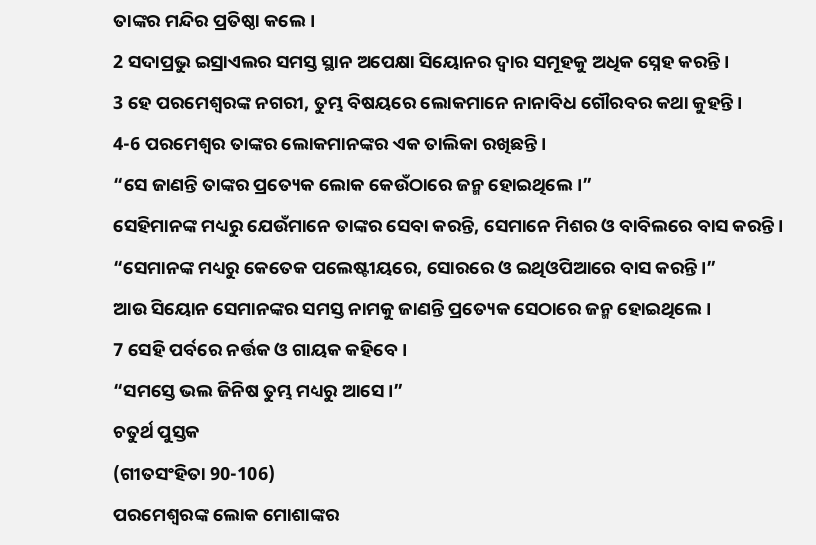ତାଙ୍କର ମନ୍ଦିର ପ୍ରତିଷ୍ଠା କଲେ।
2 ସଦାପ୍ରଭୁ ଇସ୍ରାଏଲର ସମସ୍ତ ସ୍ଥାନ ଅପେକ୍ଷା ସିୟୋନର ଦ୍ୱାର ସମୂହକୁ ଅଧିକ ସ୍ନେହ କରନ୍ତି।
3 ହେ ପରମେଶ୍ୱରଙ୍କ ନଗରୀ, ତୁମ୍ଭ ବିଷୟରେ ଲୋକମାନେ ନାନାବିଧ ଗୌରବର କଥା କୁହନ୍ତି।
4-6 ପରମେଶ୍ୱର ତାଙ୍କର ଲୋକମାନଙ୍କର ଏକ ତାଲିକା ରଖିଛନ୍ତି।
“ସେ ଜାଣନ୍ତି ତାଙ୍କର ପ୍ରତ୍ୟେକ ଲୋକ କେଉଁଠାରେ ଜନ୍ମ ହୋଇଥିଲେ।”
ସେହିମାନଙ୍କ ମଧ୍ୟରୁ ଯେଉଁମାନେ ତାଙ୍କର ସେବା କରନ୍ତି, ସେମାନେ ମିଶର ଓ ବାବିଲରେ ବାସ କରନ୍ତି।
“ସେମାନଙ୍କ ମଧ୍ୟରୁ କେତେକ ପଲେଷ୍ଟୀୟରେ, ସୋରରେ ଓ ଇଥିଓପିଆରେ ବାସ କରନ୍ତି।”
ଆଉ ସିୟୋନ ସେମାନଙ୍କର ସମସ୍ତ ନାମକୁ ଜାଣନ୍ତି ପ୍ରତ୍ୟେକ ସେଠାରେ ଜନ୍ମ ହୋଇଥିଲେ।
7 ସେହି ପର୍ବରେ ନର୍ତ୍ତକ ଓ ଗାୟକ କହିବେ।
“ସମସ୍ତେ ଭଲ ଜିନିଷ ତୁମ୍ଭ ମଧ୍ୟରୁ ଆସେ।”
ଚତୁର୍ଥ ପୁସ୍ତକ
(ଗୀତସଂହିତା 90-106)
ପରମେଶ୍ୱରଙ୍କ ଲୋକ ମୋଶାଙ୍କର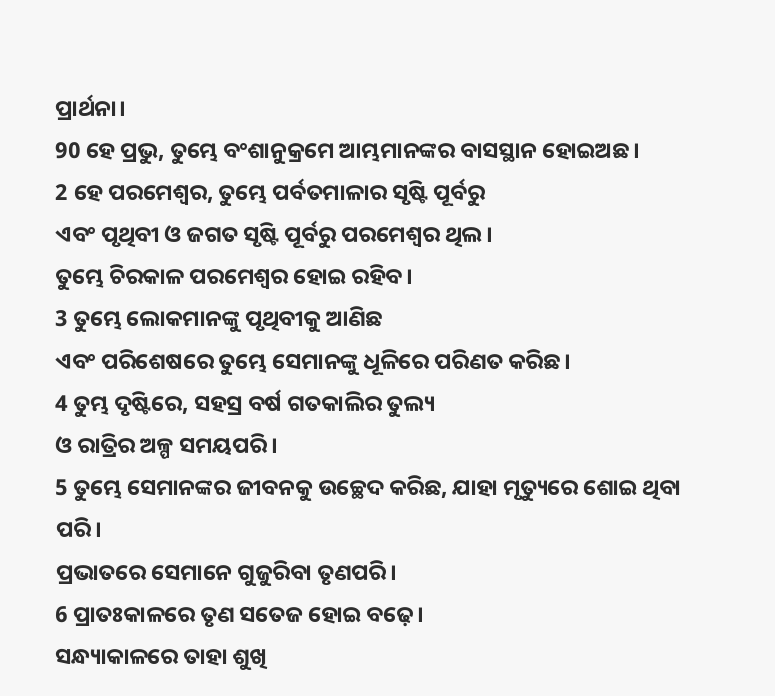ପ୍ରାର୍ଥନା।
90 ହେ ପ୍ରଭୁ, ତୁମ୍ଭେ ବଂଶାନୁକ୍ରମେ ଆମ୍ଭମାନଙ୍କର ବାସସ୍ଥାନ ହୋଇଅଛ।
2 ହେ ପରମେଶ୍ୱର, ତୁମ୍ଭେ ପର୍ବତମାଳାର ସୃଷ୍ଟି ପୂର୍ବରୁ
ଏବଂ ପୃଥିବୀ ଓ ଜଗତ ସୃଷ୍ଟି ପୂର୍ବରୁ ପରମେଶ୍ୱର ଥିଲ।
ତୁମ୍ଭେ ଚିରକାଳ ପରମେଶ୍ୱର ହୋଇ ରହିବ।
3 ତୁମ୍ଭେ ଲୋକମାନଙ୍କୁ ପୃଥିବୀକୁ ଆଣିଛ
ଏବଂ ପରିଶେଷରେ ତୁମ୍ଭେ ସେମାନଙ୍କୁ ଧୂଳିରେ ପରିଣତ କରିଛ।
4 ତୁମ୍ଭ ଦୃଷ୍ଟିରେ, ସହସ୍ର ବର୍ଷ ଗତକାଲିର ତୁଲ୍ୟ
ଓ ରାତ୍ରିର ଅଳ୍ପ ସମୟପରି।
5 ତୁମ୍ଭେ ସେମାନଙ୍କର ଜୀବନକୁ ଉଚ୍ଛେଦ କରିଛ, ଯାହା ମୃତ୍ୟୁରେ ଶୋଇ ଥିବା ପରି।
ପ୍ରଭାତରେ ସେମାନେ ଗୁଜୁରିବା ତୃଣପରି।
6 ପ୍ରାତଃକାଳରେ ତୃଣ ସତେଜ ହୋଇ ବଢ଼େ।
ସନ୍ଧ୍ୟାକାଳରେ ତାହା ଶୁଖି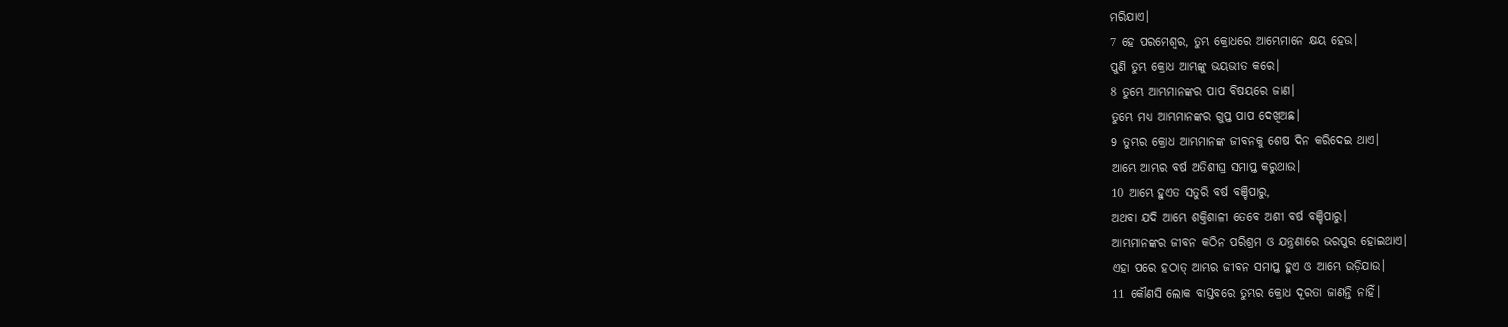ମରିଯାଏ।
7 ହେ ପରମେଶ୍ୱର, ତୁମ୍ଭ କ୍ରୋଧରେ ଆମ୍ଭେମାନେ କ୍ଷୟ ହେଉ।
ପୁଣି ତୁମ୍ଭ କ୍ରୋଧ ଆମ୍ଭଙ୍କୁ ଭୟଭୀତ କରେ।
8 ତୁମ୍ଭେ ଆମ୍ଭମାନଙ୍କର ପାପ ବିଷୟରେ ଜାଣ।
ତୁମ୍ଭେ ମଧ୍ୟ ଆମ୍ଭମାନଙ୍କର ଗୁପ୍ତ ପାପ ଦେଖିଅଛ।
9 ତୁମ୍ଭର କ୍ରୋଧ ଆମ୍ଭମାନଙ୍କ ଜୀବନକୁ ଶେଷ ଦିନ କରିଦେଇ ଥାଏ।
ଆମ୍ଭେ ଆମ୍ଭର ବର୍ଷ ଅତିଶୀଘ୍ର ସମାପ୍ତ କରୁଥାଉ।
10 ଆମ୍ଭେ ହୁଏତ ସତୁରି ବର୍ଷ ବଞ୍ଚିପାରୁ,
ଅଥବା ଯଦି ଆମ୍ଭେ ଶକ୍ତିଶାଳୀ ତେବେ ଅଶୀ ବର୍ଷ ବଞ୍ଚିପାରୁ।
ଆମ୍ଭମାନଙ୍କର ଜୀବନ କଠିନ ପରିଶ୍ରମ ଓ ଯନ୍ତ୍ରଣାରେ ଭରପୁର ହୋଇଥାଏ।
ଏହା ପରେ ହଠାତ୍ ଆମ୍ଭର ଜୀବନ ସମାପ୍ତ ହୁଏ ଓ ଆମ୍ଭେ ଉଡ଼ିଯାଉ।
11 କୌଣସି ଲୋକ ବାସ୍ତବରେ ତୁମ୍ଭର କ୍ରୋଧ ଦୂରତା ଜାଣନ୍ତି ନାହିଁ।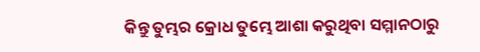କିନ୍ତୁ ତୁମ୍ଭର କ୍ରୋଧ ତୁମ୍ଭେ ଆଶା କରୁଥିବା ସମ୍ମାନଠାରୁ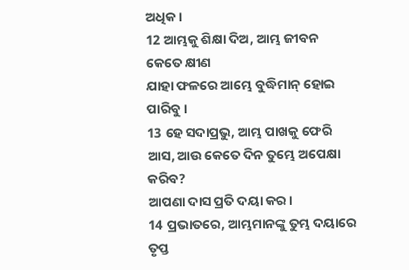ଅଧିକ।
12 ଆମ୍ଭକୁ ଶିକ୍ଷା ଦିଅ, ଆମ୍ଭ ଜୀବନ କେତେ କ୍ଷୀଣ
ଯାହା ଫଳରେ ଆମ୍ଭେ ବୁଦ୍ଧିମାନ୍ ହୋଇ ପାରିବୁ।
13 ହେ ସଦାପ୍ରଭୁ, ଆମ୍ଭ ପାଖକୁ ଫେରି ଆସ, ଆଉ କେତେ ଦିନ ତୁମ୍ଭେ ଅପେକ୍ଷା କରିବ?
ଆପଣା ଦାସ ପ୍ରତି ଦୟା କର।
14 ପ୍ରଭାତରେ, ଆମ୍ଭମାନଙ୍କୁ ତୁମ୍ଭ ଦୟାରେ ତୃପ୍ତ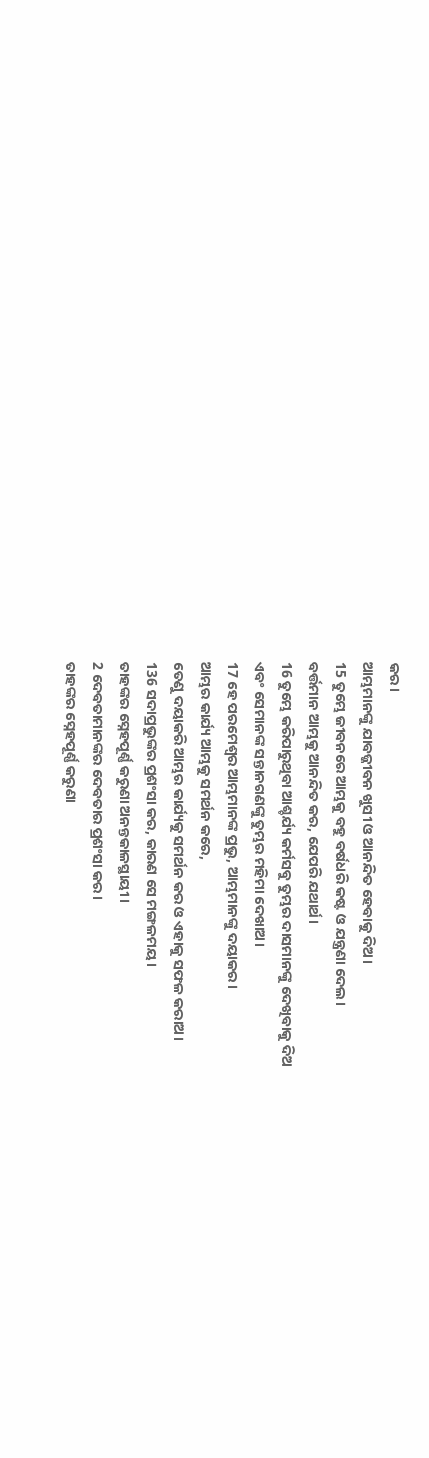କର।
ଆମ୍ଭମାନଙ୍କୁ ଯାବଜ୍ଜୀବନ ଖୁସୀ ଓ ଆନନ୍ଦିତ ହେବାକୁ ଦିଅ।
15 ତୁମ୍ଭେ ଜୀବନରେ ଆମ୍ଭକୁ ବହୁ ବର୍ଷଧରି କଷ୍ଟ ଓ ଯନ୍ତ୍ରଣା ଦେଲ।
ବର୍ତ୍ତମାନ ଆମ୍ଭକୁ ଆନନ୍ଦିତ କର, ଯେପରି ଯଥାର୍ଥ।
16 ତୁମ୍ଭେ କରିପାରୁଥିବା ଆଶ୍ଚର୍ଯ୍ୟ କର୍ମସବୁ ତୁମ୍ଭର ଦାସମାନଙ୍କୁ ଦେଖିବାକୁ ଦିଅ
ଏବଂ ସେମାନଙ୍କ ସନ୍ତାନଗଣଙ୍କୁ ତୁମ୍ଭର ମହିମା ଦେଖାଅ।
17 ହେ ପରମେଶ୍ୱର ଆମ୍ଭମାନଙ୍କ ପ୍ରଭୁ, ଆମ୍ଭମାନଙ୍କୁ ଦୟାକର।
ଆମ୍ଭର କାର୍ଯ୍ୟ ଆମ୍ଭକୁ ସମର୍ଥନ କରେ,
ତେଣୁ ଦୟାକରି ଆମ୍ଭର କାର୍ଯ୍ୟକୁ ସମର୍ଥନ କର ଓ ଏହାକୁ ସଫଳ କରାଅ।
136 ସଦାପ୍ରଭୁଙ୍କର ପ୍ରଶଂସା କର, କାରଣ ସେ ମଙ୍ଗଳମୟ।
ତାହଙ୍କର ସ୍ନେହପୂର୍ଣ୍ଣ କରୁଣା ଅନନ୍ତକାଳସ୍ଥାୟୀ।
2 ଦେବତାମାନଙ୍କର ଦେବତାର ପ୍ରଶଂସା କର।
ତାହଙ୍କର ସ୍ନେହପୂର୍ଣ୍ଣ କରୁଣା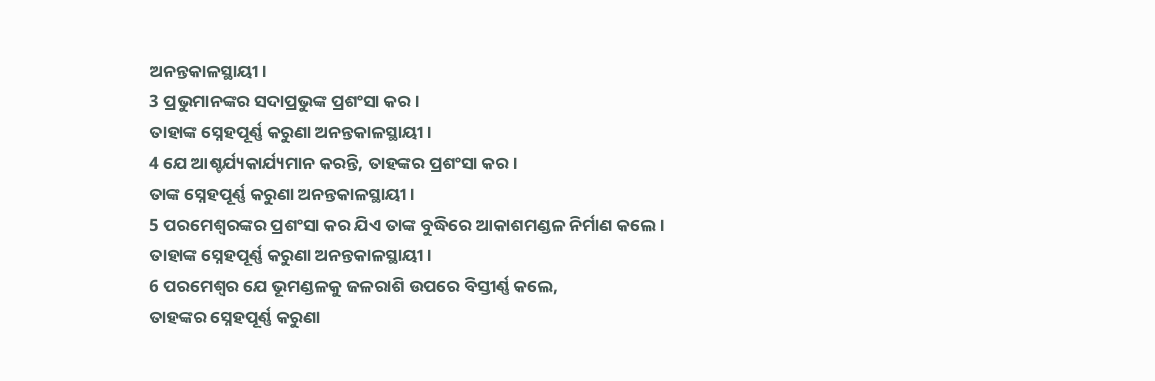ଅନନ୍ତକାଳସ୍ଥାୟୀ।
3 ପ୍ରଭୁମାନଙ୍କର ସଦାପ୍ରଭୁଙ୍କ ପ୍ରଶଂସା କର।
ତାହାଙ୍କ ସ୍ନେହପୂର୍ଣ୍ଣ କରୁଣା ଅନନ୍ତକାଳସ୍ଥାୟୀ।
4 ଯେ ଆଶ୍ଚର୍ଯ୍ୟକାର୍ଯ୍ୟମାନ କରନ୍ତି, ତାହଙ୍କର ପ୍ରଶଂସା କର।
ତାଙ୍କ ସ୍ନେହପୂର୍ଣ୍ଣ କରୁଣା ଅନନ୍ତକାଳସ୍ଥାୟୀ।
5 ପରମେଶ୍ୱରଙ୍କର ପ୍ରଶଂସା କର ଯିଏ ତାଙ୍କ ବୁଦ୍ଧିରେ ଆକାଶମଣ୍ଡଳ ନିର୍ମାଣ କଲେ।
ତାହାଙ୍କ ସ୍ନେହପୂର୍ଣ୍ଣ କରୁଣା ଅନନ୍ତକାଳସ୍ଥାୟୀ।
6 ପରମେଶ୍ୱର ଯେ ଭୂମଣ୍ଡଳକୁ ଜଳରାଶି ଉପରେ ବିସ୍ତୀର୍ଣ୍ଣ କଲେ,
ତାହଙ୍କର ସ୍ନେହପୂର୍ଣ୍ଣ କରୁଣା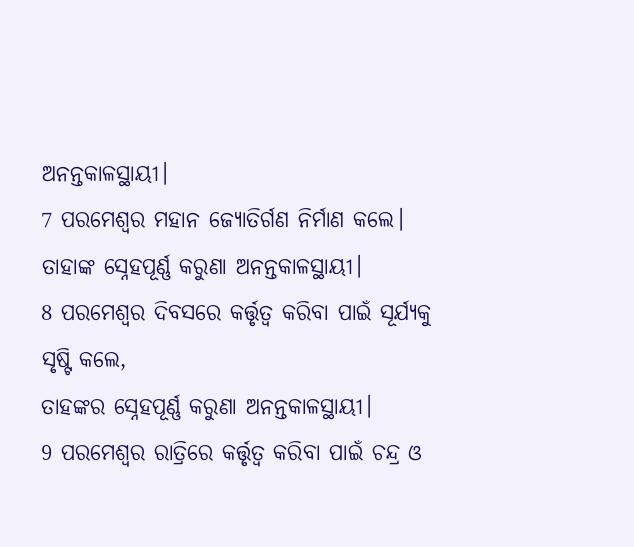ଅନନ୍ତକାଳସ୍ଥାୟୀ।
7 ପରମେଶ୍ୱର ମହାନ ଜ୍ୟୋତିର୍ଗଣ ନିର୍ମାଣ କଲେ।
ତାହାଙ୍କ ସ୍ନେହପୂର୍ଣ୍ଣ କରୁଣା ଅନନ୍ତକାଳସ୍ଥାୟୀ।
8 ପରମେଶ୍ୱର ଦିବସରେ କର୍ତ୍ତୃତ୍ୱ କରିବା ପାଇଁ ସୂର୍ଯ୍ୟକୁ ସୃଷ୍ଟି କଲେ,
ତାହଙ୍କର ସ୍ନେହପୂର୍ଣ୍ଣ କରୁଣା ଅନନ୍ତକାଳସ୍ଥାୟୀ।
9 ପରମେଶ୍ୱର ରାତ୍ରିରେ କର୍ତ୍ତୃତ୍ୱ କରିବା ପାଇଁ ଚନ୍ଦ୍ର ଓ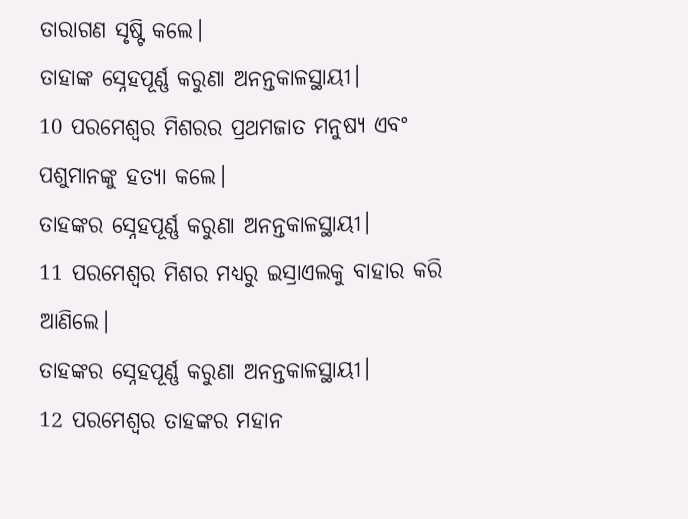ତାରାଗଣ ସୃଷ୍ଟି କଲେ।
ତାହାଙ୍କ ସ୍ନେହପୂର୍ଣ୍ଣ କରୁଣା ଅନନ୍ତକାଳସ୍ଥାୟୀ।
10 ପରମେଶ୍ୱର ମିଶରର ପ୍ରଥମଜାତ ମନୁଷ୍ୟ ଏବଂ ପଶୁମାନଙ୍କୁ ହତ୍ୟା କଲେ।
ତାହଙ୍କର ସ୍ନେହପୂର୍ଣ୍ଣ କରୁଣା ଅନନ୍ତକାଳସ୍ଥାୟୀ।
11 ପରମେଶ୍ୱର ମିଶର ମଧ୍ୟରୁ ଇସ୍ରାଏଲକୁ ବାହାର କରି ଆଣିଲେ।
ତାହଙ୍କର ସ୍ନେହପୂର୍ଣ୍ଣ କରୁଣା ଅନନ୍ତକାଳସ୍ଥାୟୀ।
12 ପରମେଶ୍ୱର ତାହଙ୍କର ମହାନ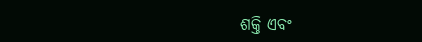ଶକ୍ତି ଏବଂ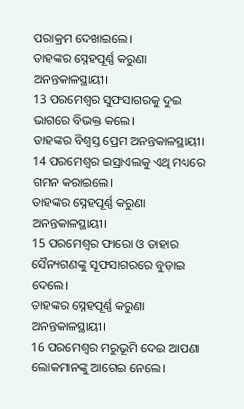ପରାକ୍ରମ ଦେଖାଇଲେ।
ତାହଙ୍କର ସ୍ନେହପୂର୍ଣ୍ଣ କରୁଣା ଅନନ୍ତକାଳସ୍ଥାୟୀ।
13 ପରମେଶ୍ୱର ସୁଫସାଗରକୁ ଦୁଇ ଭାଗରେ ବିଭକ୍ତ କଲେ।
ତାହଙ୍କର ବିଶ୍ୱସ୍ତ ପ୍ରେମ ଅନନ୍ତକାଳସ୍ଥାୟୀ।
14 ପରମେଶ୍ୱର ଇସ୍ରାଏଲକୁ ଏଥି ମଧ୍ୟରେ ଗମନ କରାଇଲେ।
ତାହଙ୍କର ସ୍ନେହପୂର୍ଣ୍ଣ କରୁଣା ଅନନ୍ତକାଳସ୍ଥାୟୀ।
15 ପରମେଶ୍ୱର ଫାରୋ ଓ ତାହାର ସୈନ୍ୟଗଣଙ୍କୁ ସୂଫସାଗରରେ ବୁଡ଼ାଇ ଦେଲେ।
ତାହଙ୍କର ସ୍ନେହପୂର୍ଣ୍ଣ କରୁଣା ଅନନ୍ତକାଳସ୍ଥାୟୀ।
16 ପରମେଶ୍ୱର ମରୁଭୂମି ଦେଇ ଆପଣା ଲୋକମାନଙ୍କୁ ଆଗେଇ ନେଲେ।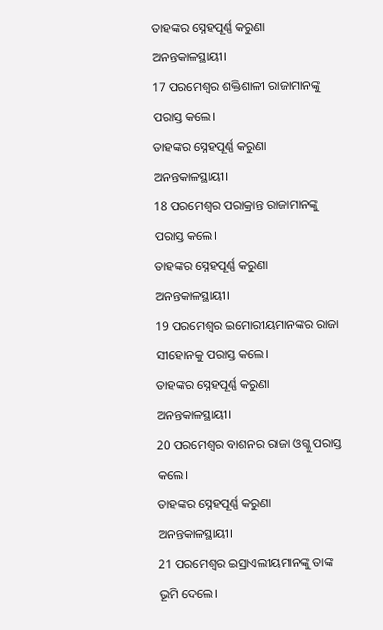ତାହଙ୍କର ସ୍ନେହପୂର୍ଣ୍ଣ କରୁଣା ଅନନ୍ତକାଳସ୍ଥାୟୀ।
17 ପରମେଶ୍ୱର ଶକ୍ତିଶାଳୀ ରାଜାମାନଙ୍କୁ ପରାସ୍ତ କଲେ।
ତାହଙ୍କର ସ୍ନେହପୂର୍ଣ୍ଣ କରୁଣା ଅନନ୍ତକାଳସ୍ଥାୟୀ।
18 ପରମେଶ୍ୱର ପରାକ୍ରାନ୍ତ ରାଜାମାନଙ୍କୁ ପରାସ୍ତ କଲେ।
ତାହଙ୍କର ସ୍ନେହପୂର୍ଣ୍ଣ କରୁଣା ଅନନ୍ତକାଳସ୍ଥାୟୀ।
19 ପରମେଶ୍ୱର ଇମୋରୀୟମାନଙ୍କର ରାଜା ସୀହୋନକୁ ପରାସ୍ତ କଲେ।
ତାହଙ୍କର ସ୍ନେହପୂର୍ଣ୍ଣ କରୁଣା ଅନନ୍ତକାଳସ୍ଥାୟୀ।
20 ପରମେଶ୍ୱର ବାଶନର ରାଜା ଓଗ୍କୁ ପରାସ୍ତ କଲେ।
ତାହଙ୍କର ସ୍ନେହପୂର୍ଣ୍ଣ କରୁଣା ଅନନ୍ତକାଳସ୍ଥାୟୀ।
21 ପରମେଶ୍ୱର ଇସ୍ରାଏଲୀୟମାନଙ୍କୁ ତାଙ୍କ ଭୂମି ଦେଲେ।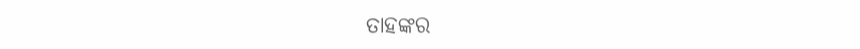ତାହଙ୍କର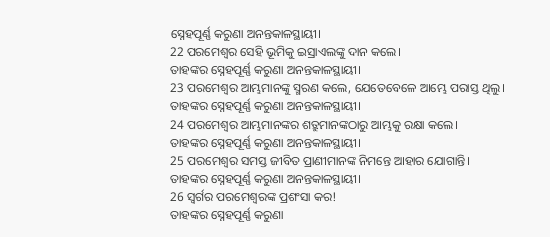ସ୍ନେହପୂର୍ଣ୍ଣ କରୁଣା ଅନନ୍ତକାଳସ୍ଥାୟୀ।
22 ପରମେଶ୍ୱର ସେହି ଭୂମିକୁ ଇସ୍ରାଏଲଙ୍କୁ ଦାନ କଲେ।
ତାହଙ୍କର ସ୍ନେହପୂର୍ଣ୍ଣ କରୁଣା ଅନନ୍ତକାଳସ୍ଥାୟୀ।
23 ପରମେଶ୍ୱର ଆମ୍ଭମାନଙ୍କୁ ସ୍ମରଣ କଲେ, ଯେତେବେଳେ ଆମ୍ଭେ ପରାସ୍ତ ଥିଲୁ।
ତାହଙ୍କର ସ୍ନେହପୂର୍ଣ୍ଣ କରୁଣା ଅନନ୍ତକାଳସ୍ଥାୟୀ।
24 ପରମେଶ୍ୱର ଆମ୍ଭମାନଙ୍କର ଶତ୍ରୁମାନଙ୍କଠାରୁ ଆମ୍ଭକୁ ରକ୍ଷା କଲେ।
ତାହଙ୍କର ସ୍ନେହପୂର୍ଣ୍ଣ କରୁଣା ଅନନ୍ତକାଳସ୍ଥାୟୀ।
25 ପରମେଶ୍ୱର ସମସ୍ତ ଜୀବିତ ପ୍ରାଣୀମାନଙ୍କ ନିମନ୍ତେ ଆହାର ଯୋଗାନ୍ତି।
ତାହଙ୍କର ସ୍ନେହପୂର୍ଣ୍ଣ କରୁଣା ଅନନ୍ତକାଳସ୍ଥାୟୀ।
26 ସ୍ୱର୍ଗର ପରମେଶ୍ୱରଙ୍କ ପ୍ରଶଂସା କର!
ତାହଙ୍କର ସ୍ନେହପୂର୍ଣ୍ଣ କରୁଣା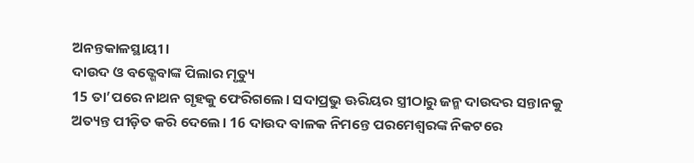ଅନନ୍ତକାଳସ୍ଥାୟୀ।
ଦାଉଦ ଓ ବତ୍ଶେବାଙ୍କ ପିଲାର ମୃତ୍ୟୁ
15 ତା’ପରେ ନାଥନ ଗୃହକୁ ଫେରିଗଲେ। ସଦାପ୍ରଭୁ ଊରିୟର ସ୍ତ୍ରୀଠାରୁ ଜନ୍ମ ଦାଉଦର ସନ୍ତାନକୁ ଅତ୍ୟନ୍ତ ପୀଡ଼ିତ କରି ଦେଲେ। 16 ଦାଉଦ ବାଳକ ନିମନ୍ତେ ପରମେଶ୍ୱରଙ୍କ ନିକଟରେ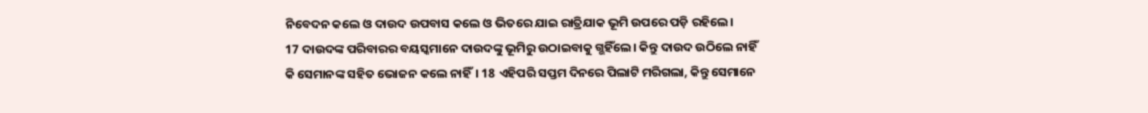ନିବେଦନ କଲେ ଓ ଦାଉଦ ଉପବାସ କଲେ ଓ ଭିତରେ ଯାଇ ରାତ୍ରିଯାକ ଭୂମି ଉପରେ ପଡ଼ି ରହିଲେ।
17 ଦାଉଦଙ୍କ ପରିବାରର ବୟସ୍କମାନେ ଦାଉଦଙ୍କୁ ଭୂମିରୁ ଉଠାଇବାକୁ ଗ୍ଭହିଁଲେ। କିନ୍ତୁ ଦାଉଦ ଉଠିଲେ ନାହିଁ କି ସେମାନଙ୍କ ସହିତ ଭୋଜନ କଲେ ନାହିଁ। 18 ଏହିପରି ସପ୍ତମ ଦିନରେ ପିଲାଟି ମରିଗଲା, କିନ୍ତୁ ସେମାନେ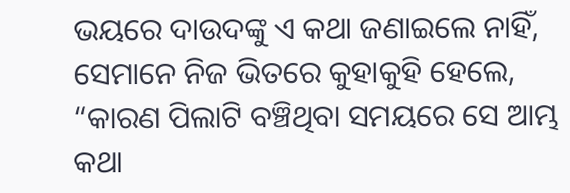ଭୟରେ ଦାଉଦଙ୍କୁ ଏ କଥା ଜଣାଇଲେ ନାହିଁ, ସେମାନେ ନିଜ ଭିତରେ କୁହାକୁହି ହେଲେ, “କାରଣ ପିଲାଟି ବଞ୍ଚିଥିବା ସମୟରେ ସେ ଆମ୍ଭ କଥା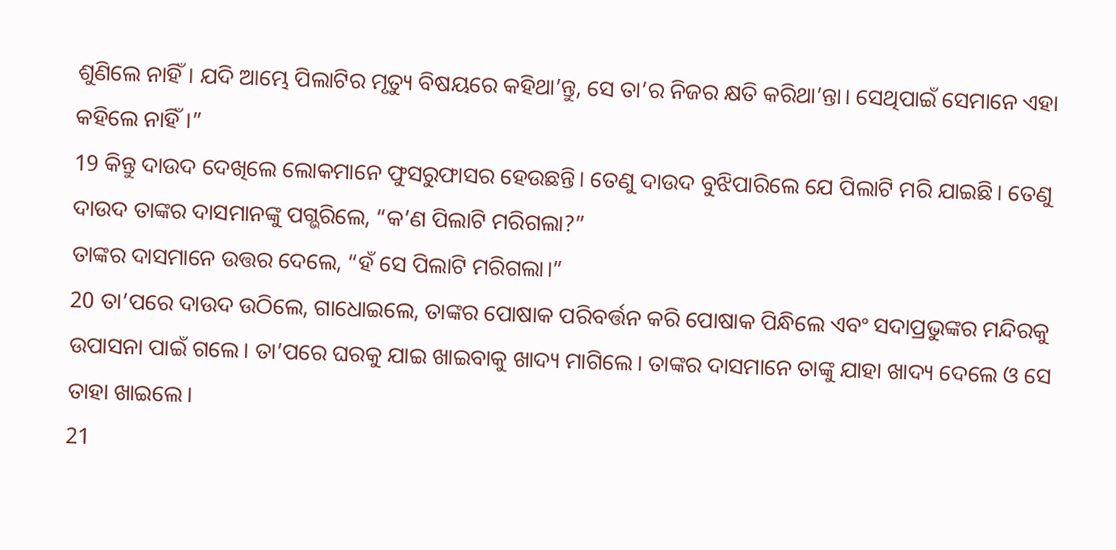ଶୁଣିଲେ ନାହିଁ। ଯଦି ଆମ୍ଭେ ପିଲାଟିର ମୃତ୍ୟୁ ବିଷୟରେ କହିଥା’ନ୍ତୁ, ସେ ତା’ର ନିଜର କ୍ଷତି କରିଥା’ନ୍ତା। ସେଥିପାଇଁ ସେମାନେ ଏହା କହିଲେ ନାହିଁ।”
19 କିନ୍ତୁ ଦାଉଦ ଦେଖିଲେ ଲୋକମାନେ ଫୁସରୁଫାସର ହେଉଛନ୍ତି। ତେଣୁ ଦାଉଦ ବୁଝିପାରିଲେ ଯେ ପିଲାଟି ମରି ଯାଇଛି। ତେଣୁ ଦାଉଦ ତାଙ୍କର ଦାସମାନଙ୍କୁ ପଗ୍ଭରିଲେ, “କ’ଣ ପିଲାଟି ମରିଗଲା?”
ତାଙ୍କର ଦାସମାନେ ଉତ୍ତର ଦେଲେ, “ହଁ ସେ ପିଲାଟି ମରିଗଲା।”
20 ତା’ପରେ ଦାଉଦ ଉଠିଲେ, ଗାଧୋଇଲେ, ତାଙ୍କର ପୋଷାକ ପରିବର୍ତ୍ତନ କରି ପୋଷାକ ପିନ୍ଧିଲେ ଏବଂ ସଦାପ୍ରଭୁଙ୍କର ମନ୍ଦିରକୁ ଉପାସନା ପାଇଁ ଗଲେ। ତା’ପରେ ଘରକୁ ଯାଇ ଖାଇବାକୁ ଖାଦ୍ୟ ମାଗିଲେ। ତାଙ୍କର ଦାସମାନେ ତାଙ୍କୁ ଯାହା ଖାଦ୍ୟ ଦେଲେ ଓ ସେ ତାହା ଖାଇଲେ।
21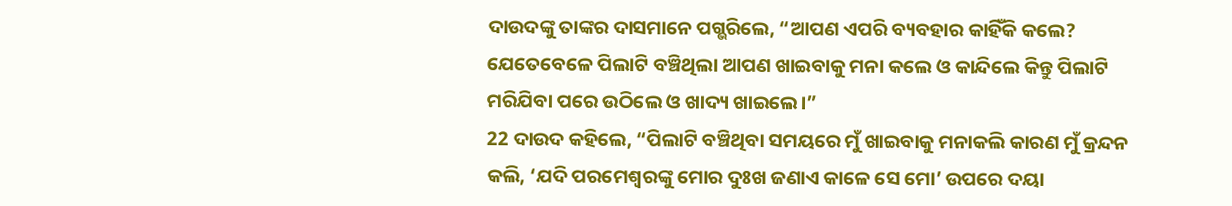ଦାଉଦଙ୍କୁ ତାଙ୍କର ଦାସମାନେ ପଗ୍ଭରିଲେ, “ଆପଣ ଏପରି ବ୍ୟବହାର କାହିଁକି କଲେ? ଯେତେବେଳେ ପିଲାଟି ବଞ୍ଚିଥିଲା ଆପଣ ଖାଇବାକୁ ମନା କଲେ ଓ କାନ୍ଦିଲେ କିନ୍ତୁ ପିଲାଟି ମରିଯିବା ପରେ ଉଠିଲେ ଓ ଖାଦ୍ୟ ଖାଇଲେ।”
22 ଦାଉଦ କହିଲେ, “ପିଲାଟି ବଞ୍ଚିଥିବା ସମୟରେ ମୁଁ ଖାଇବାକୁ ମନାକଲି କାରଣ ମୁଁ କ୍ରନ୍ଦନ କଲି, ‘ଯଦି ପରମେଶ୍ୱରଙ୍କୁ ମୋର ଦୁଃଖ ଜଣାଏ କାଳେ ସେ ମୋ’ ଉପରେ ଦୟା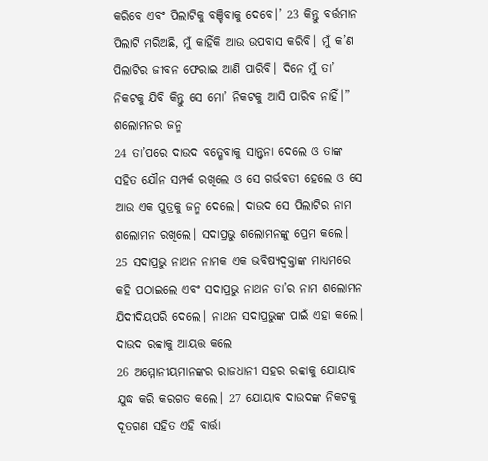କରିବେ ଏବଂ ପିଲାଟିକୁ ବଞ୍ଚିବାକୁ ଦେବେ।’ 23 କିନ୍ତୁ ବର୍ତ୍ତମାନ ପିଲାଟି ମରିଅଛି, ମୁଁ କାହିଁକି ଆଉ ଉପବାସ କରିବି। ମୁଁ କ’ଣ ପିଲାଟିର ଜୀବନ ଫେରାଇ ଆଣି ପାରିବି। ଦିନେ ମୁଁ ତା’ ନିକଟକୁ ଯିବି କିନ୍ତୁ ସେ ମୋ’ ନିକଟକୁ ଆସି ପାରିବ ନାହିଁ।”
ଶଲୋମନର ଜନ୍ମ
24 ତା’ପରେ ଦାଉଦ ବତ୍ଶେବାକୁ ସାନ୍ତ୍ୱନା ଦେଲେ ଓ ତାଙ୍କ ସହିତ ଯୌନ ସମ୍ପର୍କ ରଖିଲେ ଓ ସେ ଗର୍ଭବତୀ ହେଲେ ଓ ସେ ଆଉ ଏକ ପୁତ୍ରକୁ ଜନ୍ମ ଦେଲେ। ଦାଉଦ ସେ ପିଲାଟିର ନାମ ଶଲୋମନ ରଖିଲେ। ସଦାପ୍ରଭୁ ଶଲୋମନଙ୍କୁ ପ୍ରେମ କଲେ। 25 ସଦାପ୍ରଭୁ ନାଥନ ନାମକ ଏକ ଭବିଷ୍ୟଦ୍ବକ୍ତାଙ୍କ ମାଧ୍ୟମରେ କହି ପଠାଇଲେ ଏବଂ ସଦାପ୍ରଭୁ ନାଥନ ତା’ର ନାମ ଶଲୋମନ ଯିଦୀଦିୟପରି ଦେଲେ। ନାଥନ ସଦାପ୍ରଭୁଙ୍କ ପାଇଁ ଏହା କଲେ।
ଦାଉଦ ରବ୍ବାକୁ ଆୟତ୍ତ କଲେ
26 ଅମ୍ମୋନୀୟମାନଙ୍କର ରାଜଧାନୀ ସହର ରବ୍ବାକୁ ଯୋୟାବ ଯୁଦ୍ଧ କରି କରଗତ କଲେ। 27 ଯୋୟାବ ଦାଉଦଙ୍କ ନିକଟକୁ ଦୂତଗଣ ସହିତ ଏହି ବାର୍ତ୍ତା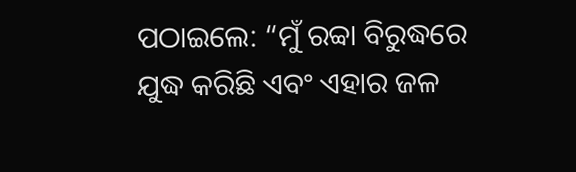ପଠାଇଲେ: “ମୁଁ ରବ୍ବା ବିରୁଦ୍ଧରେ ଯୁଦ୍ଧ କରିଛି ଏବଂ ଏହାର ଜଳ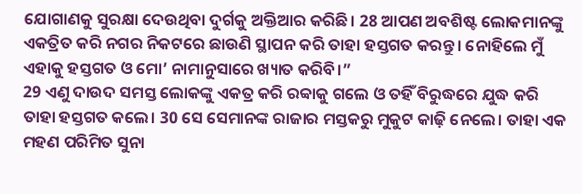ଯୋଗାଣକୁ ସୁରକ୍ଷା ଦେଉଥିବା ଦୁର୍ଗକୁ ଅକ୍ତିଆର କରିଛି। 28 ଆପଣ ଅବଶିଷ୍ଟ ଲୋକମାନଙ୍କୁ ଏକତ୍ରିତ କରି ନଗର ନିକଟରେ ଛାଉଣି ସ୍ଥାପନ କରି ତାହା ହସ୍ତଗତ କରନ୍ତୁ। ନୋହିଲେ ମୁଁ ଏହାକୁ ହସ୍ତଗତ ଓ ମୋ’ ନାମାନୁସାରେ ଖ୍ୟାତ କରିବି।”
29 ଏଣୁ ଦାଉଦ ସମସ୍ତ ଲୋକଙ୍କୁ ଏକତ୍ର କରି ରବ୍ବାକୁ ଗଲେ ଓ ତହିଁ ବିରୁଦ୍ଧରେ ଯୁଦ୍ଧ କରି ତାହା ହସ୍ତଗତ କଲେ। 30 ସେ ସେମାନଙ୍କ ରାଜାର ମସ୍ତକରୁ ମୁକୁଟ କାଢ଼ି ନେଲେ। ତାହା ଏକ ମହଣ ପରିମିତ ସୁନା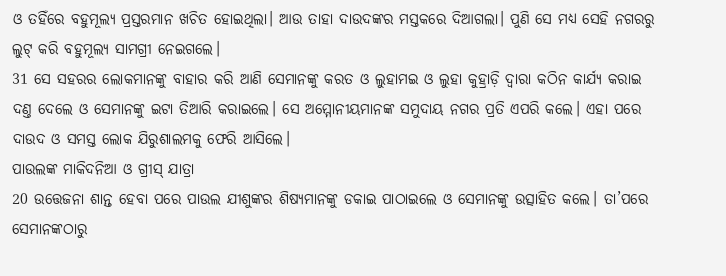ଓ ତହିଁରେ ବହୁମୂଲ୍ୟ ପ୍ରସ୍ତରମାନ ଖଚିତ ହୋଇଥିଲା। ଆଉ ତାହା ଦାଉଦଙ୍କର ମସ୍ତକରେ ଦିଆଗଲା। ପୁଣି ସେ ମଧ୍ୟ ସେହି ନଗରରୁ ଲୁଟ୍ କରି ବହୁମୂଲ୍ୟ ସାମଗ୍ରୀ ନେଇଗଲେ।
31 ସେ ସହରର ଲୋକମାନଙ୍କୁ ବାହାର କରି ଆଣି ସେମାନଙ୍କୁ କରତ ଓ ଲୁହାମଇ ଓ ଲୁହା କୁହ୍ରାଡ଼ି ଦ୍ୱାରା କଠିନ କାର୍ଯ୍ୟ କରାଇ ଦଣ୍ତ ଦେଲେ ଓ ସେମାନଙ୍କୁ ଇଟା ତିଆରି କରାଇଲେ। ସେ ଅମ୍ମୋନୀୟମାନଙ୍କ ସମୁଦାୟ ନଗର ପ୍ରତି ଏପରି କଲେ। ଏହା ପରେ ଦାଉଦ ଓ ସମସ୍ତ ଲୋକ ଯିରୁଶାଲମକୁ ଫେରି ଆସିଲେ।
ପାଉଲଙ୍କ ମାକିଦନିଆ ଓ ଗ୍ରୀସ୍ ଯାତ୍ରା
20 ଉତ୍ତେଜନା ଶାନ୍ତ ହେବା ପରେ ପାଉଲ ଯୀଶୁଙ୍କର ଶିଷ୍ୟମାନଙ୍କୁ ଡକାଇ ପାଠାଇଲେ ଓ ସେମାନଙ୍କୁ ଉତ୍ସାହିତ କଲେ। ତା’ପରେ ସେମାନଙ୍କଠାରୁ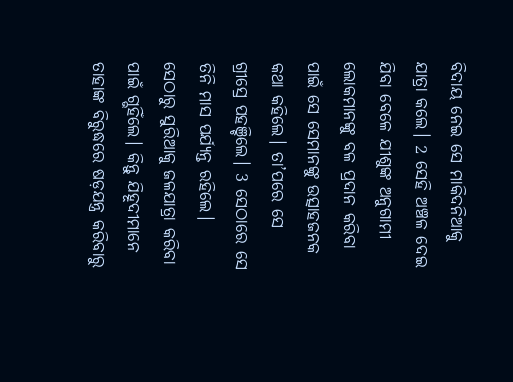ବିଦାୟ ନେଇ ସେ ମାକିଦନିଆକୁ ଯାତ୍ରା କଲେ। 2 ସେହି ଅଞ୍ଚଳ ଦେଇ ଯିବା ବେଳେ ଯୀଶୁଙ୍କ ଅନୁଗାମୀ ଲୋକମାନଙ୍କୁ ବଳ ପ୍ରଦାନ କରିବା ପାଇଁ ସେ ସେମାନଙ୍କୁ ଉତ୍ସାହଜନକ କଥା କହିଲେ। ତା’ପରେ ସେ ଗ୍ରୀସ୍ରେ ପହଞ୍ଚିଲେ। 3 ସେଠାରେ ସେ ତିନି ମାସ ପର୍ଯ୍ୟନ୍ତ ରହିଲେ।
ସେଠାରୁ ସୁରିଆକୁ ଜଳଯାତ୍ରା କରିବା ପାଇଁ ଗ୍ଭହିଁଲେ। କିନ୍ତୁ ଯିହୂଦୀମାନେ ତାହାଙ୍କ ବିରୁଦ୍ଧରେ ଷଡ଼ଯନ୍ତ୍ର କରିବାରୁ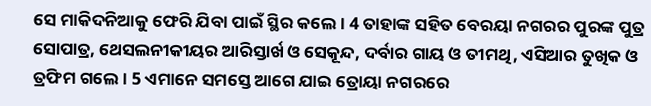ସେ ମାକିଦନିଆକୁ ଫେରି ଯିବା ପାଇଁ ସ୍ଥିର କଲେ। 4 ତାହାଙ୍କ ସହିତ ବେରୟା ନଗରର ପୁରଙ୍କ ପୁତ୍ର ସୋପାତ୍ର, ଥେସଲନୀକୀୟର ଆରିସ୍ତାର୍ଖ ଓ ସେକୂନ୍ଦ, ଦର୍ବାର ଗାୟ ଓ ତୀମଥି, ଏସିଆର ତୁଖିକ ଓ ତ୍ରଫିମ ଗଲେ। 5 ଏମାନେ ସମସ୍ତେ ଆଗେ ଯାଇ ତ୍ରୋୟା ନଗରରେ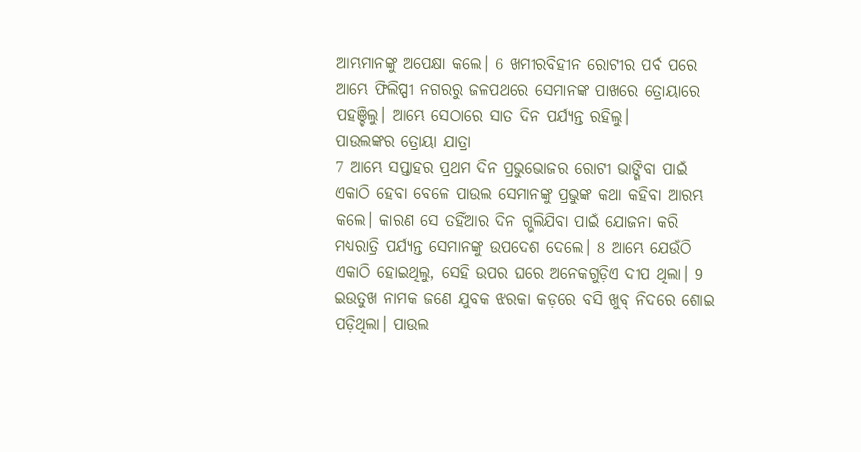ଆମ୍ଭମାନଙ୍କୁ ଅପେକ୍ଷା କଲେ। 6 ଖମୀରବିହୀନ ରୋଟୀର ପର୍ବ ପରେ ଆମ୍ଭେ ଫିଲିପ୍ପୀ ନଗରରୁ ଜଳପଥରେ ସେମାନଙ୍କ ପାଖରେ ତ୍ରୋୟାରେ ପହଞ୍ଚିଲୁ। ଆମ୍ଭେ ସେଠାରେ ସାତ ଦିନ ପର୍ଯ୍ୟନ୍ତ ରହିଲୁ।
ପାଉଲଙ୍କର ତ୍ରୋୟା ଯାତ୍ରା
7 ଆମ୍ଭେ ସପ୍ତାହର ପ୍ରଥମ ଦିନ ପ୍ରଭୁଭୋଜର ରୋଟୀ ଭାଙ୍ଗିବା ପାଇଁ ଏକାଠି ହେବା ବେଳେ ପାଉଲ ସେମାନଙ୍କୁ ପ୍ରଭୁଙ୍କ କଥା କହିବା ଆରମ୍ଭ କଲେ। କାରଣ ସେ ତହିଁଆର ଦିନ ଗ୍ଭଲିଯିବା ପାଇଁ ଯୋଜନା କରି ମଧ୍ୟରାତ୍ରି ପର୍ଯ୍ୟନ୍ତ ସେମାନଙ୍କୁ ଉପଦେଶ ଦେଲେ। 8 ଆମ୍ଭେ ଯେଉଁଠି ଏକାଠି ହୋଇଥିଲୁ, ସେହି ଉପର ଘରେ ଅନେକଗୁଡ଼ିଏ ଦୀପ ଥିଲା। 9 ଇଉତୁଖ ନାମକ ଜଣେ ଯୁବକ ଝରକା କଡ଼ରେ ବସି ଖୁବ୍ ନିଦରେ ଶୋଇ ପଡ଼ିଥିଲା। ପାଉଲ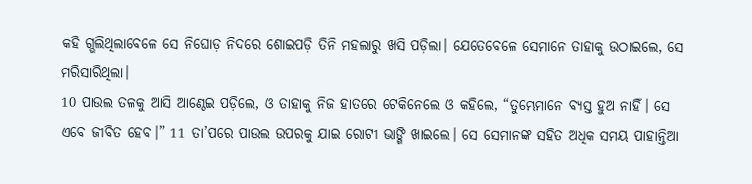କହି ଗ୍ଭଲିଥିଲାବେଳେ ସେ ନିଘୋଡ଼ ନିଦରେ ଶୋଇପଡ଼ି ତିନି ମହଲାରୁ ଖସି ପଡ଼ିଲା। ଯେତେବେଳେ ସେମାନେ ତାହାକୁ ଉଠାଇଲେ, ସେ ମରିସାରିଥିଲା।
10 ପାଉଲ ତଳକୁ ଆସି ଆଣ୍ଠେଇ ପଡ଼ିଲେ, ଓ ତାହାକୁ ନିଜ ହାତରେ ଟେକିନେଲେ ଓ କହିଲେ, “ତୁମ୍ଭେମାନେ ବ୍ୟସ୍ତ ହୁଅ ନାହିଁ। ସେ ଏବେ ଜୀବିତ ହେବ।” 11 ତା’ପରେ ପାଉଲ ଉପରକୁ ଯାଇ ରୋଟୀ ଭାଙ୍ଗି ଖାଇଲେ। ସେ ସେମାନଙ୍କ ସହିତ ଅଧିକ ସମୟ ପାହାନ୍ତିଆ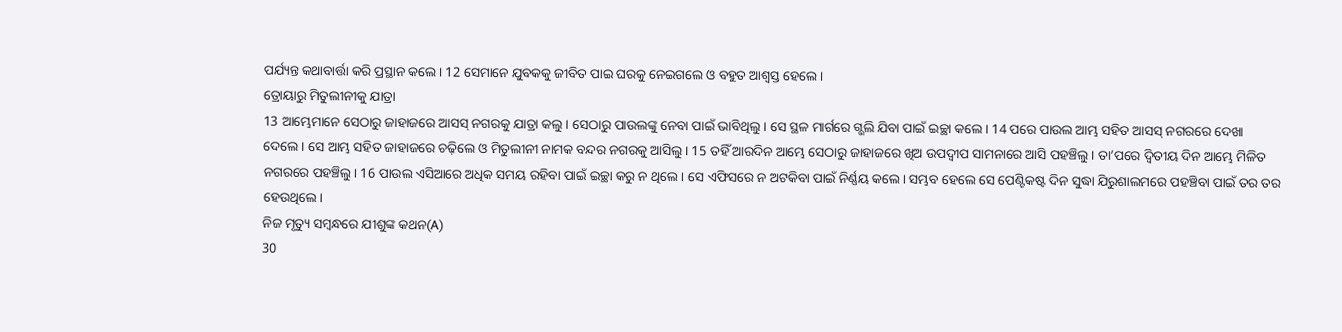ପର୍ଯ୍ୟନ୍ତ କଥାବାର୍ତ୍ତା କରି ପ୍ରସ୍ଥାନ କଲେ। 12 ସେମାନେ ଯୁବକକୁ ଜୀବିତ ପାଇ ଘରକୁ ନେଇଗଲେ ଓ ବହୁତ ଆଶ୍ୱସ୍ତ ହେଲେ।
ତ୍ରୋୟାରୁ ମିତୁଲୀନୀକୁ ଯାତ୍ରା
13 ଆମ୍ଭେମାନେ ସେଠାରୁ ଜାହାଜରେ ଆସସ୍ ନଗରକୁ ଯାତ୍ରା କଲୁ। ସେଠାରୁ ପାଉଲଙ୍କୁ ନେବା ପାଇଁ ଭାବିଥିଲୁ। ସେ ସ୍ଥଳ ମାର୍ଗରେ ଗ୍ଭଲି ଯିବା ପାଇଁ ଇଚ୍ଛା କଲେ। 14 ପରେ ପାଉଲ ଆମ୍ଭ ସହିତ ଆସସ୍ ନଗରରେ ଦେଖା ଦେଲେ। ସେ ଆମ୍ଭ ସହିତ ଜାହାଜରେ ଚଢ଼ିଲେ ଓ ମିତୁଲୀନୀ ନାମକ ବନ୍ଦର ନଗରକୁ ଆସିଲୁ। 15 ତହିଁ ଆରଦିନ ଆମ୍ଭେ ସେଠାରୁ ଜାହାଜରେ ଖିଅ ଉପଦ୍ୱୀପ ସାମନାରେ ଆସି ପହଞ୍ଚିଲୁ। ତା’ପରେ ଦ୍ୱିତୀୟ ଦିନ ଆମ୍ଭେ ମିଳିତ ନଗରରେ ପହଞ୍ଚିଲୁ। 16 ପାଉଲ ଏସିଆରେ ଅଧିକ ସମୟ ରହିବା ପାଇଁ ଇଚ୍ଛା କରୁ ନ ଥିଲେ। ସେ ଏଫିସରେ ନ ଅଟକିବା ପାଇଁ ନିର୍ଣ୍ଣୟ କଲେ। ସମ୍ଭବ ହେଲେ ସେ ପେଣ୍ଟିକଷ୍ଟ ଦିନ ସୁଦ୍ଧା ଯିରୁଶାଲମରେ ପହଞ୍ଚିବା ପାଇଁ ତର ତର ହେଉଥିଲେ।
ନିଜ ମୃତ୍ୟୁ ସମ୍ବନ୍ଧରେ ଯୀଶୁଙ୍କ କଥନ(A)
30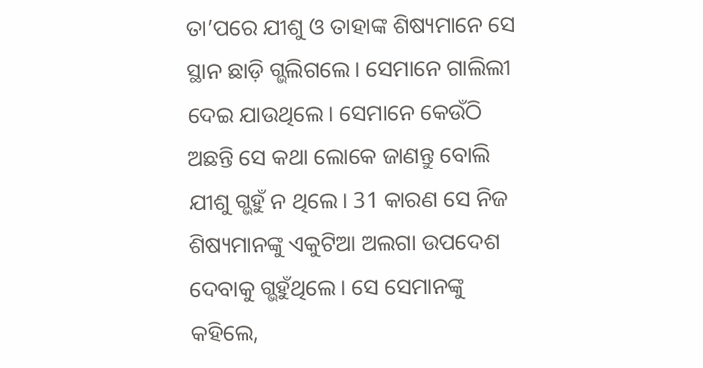ତା’ପରେ ଯୀଶୁ ଓ ତାହାଙ୍କ ଶିଷ୍ୟମାନେ ସେ ସ୍ଥାନ ଛାଡ଼ି ଗ୍ଭଲିଗଲେ। ସେମାନେ ଗାଲିଲୀ ଦେଇ ଯାଉଥିଲେ। ସେମାନେ କେଉଁଠି ଅଛନ୍ତି ସେ କଥା ଲୋକେ ଜାଣନ୍ତୁ ବୋଲି ଯୀଶୁ ଗ୍ଭହୁଁ ନ ଥିଲେ। 31 କାରଣ ସେ ନିଜ ଶିଷ୍ୟମାନଙ୍କୁ ଏକୁଟିଆ ଅଲଗା ଉପଦେଶ ଦେବାକୁ ଗ୍ଭହୁଁଥିଲେ। ସେ ସେମାନଙ୍କୁ କହିଲେ,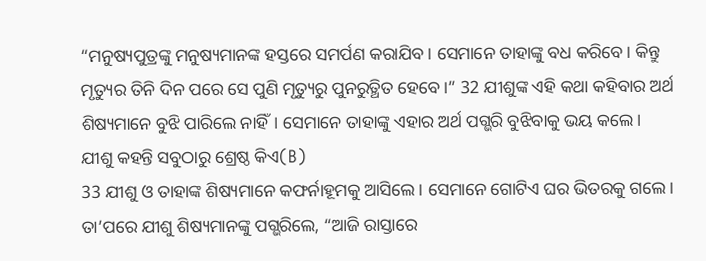“ମନୁଷ୍ୟପୁତ୍ରଙ୍କୁ ମନୁଷ୍ୟମାନଙ୍କ ହସ୍ତରେ ସମର୍ପଣ କରାଯିବ। ସେମାନେ ତାହାଙ୍କୁ ବଧ କରିବେ। କିନ୍ତୁ ମୃତ୍ୟୁର ତିନି ଦିନ ପରେ ସେ ପୁଣି ମୃତ୍ୟୁରୁ ପୁନରୁତ୍ଥିତ ହେବେ।” 32 ଯୀଶୁଙ୍କ ଏହି କଥା କହିବାର ଅର୍ଥ ଶିଷ୍ୟମାନେ ବୁଝି ପାରିଲେ ନାହିଁ। ସେମାନେ ତାହାଙ୍କୁ ଏହାର ଅର୍ଥ ପଗ୍ଭରି ବୁଝିବାକୁ ଭୟ କଲେ।
ଯୀଶୁ କହନ୍ତି ସବୁଠାରୁ ଶ୍ରେଷ୍ଠ କିଏ(B)
33 ଯୀଶୁ ଓ ତାହାଙ୍କ ଶିଷ୍ୟମାନେ କଫର୍ନାହୂମକୁ ଆସିଲେ। ସେମାନେ ଗୋଟିଏ ଘର ଭିତରକୁ ଗଲେ। ତା’ପରେ ଯୀଶୁ ଶିଷ୍ୟମାନଙ୍କୁ ପଗ୍ଭରିଲେ, “ଆଜି ରାସ୍ତାରେ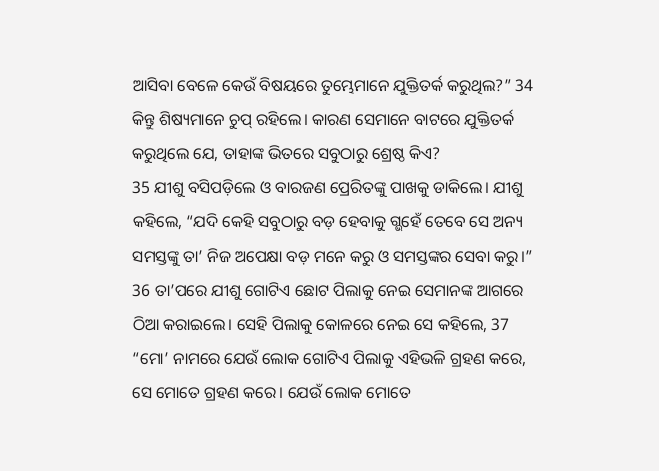ଆସିବା ବେଳେ କେଉଁ ବିଷୟରେ ତୁମ୍ଭେମାନେ ଯୁକ୍ତିତର୍କ କରୁଥିଲ?” 34 କିନ୍ତୁ ଶିଷ୍ୟମାନେ ଚୁପ୍ ରହିଲେ। କାରଣ ସେମାନେ ବାଟରେ ଯୁକ୍ତିତର୍କ କରୁଥିଲେ ଯେ, ତାହାଙ୍କ ଭିତରେ ସବୁଠାରୁ ଶ୍ରେଷ୍ଠ କିଏ?
35 ଯୀଶୁ ବସିପଡ଼ିଲେ ଓ ବାରଜଣ ପ୍ରେରିତଙ୍କୁ ପାଖକୁ ଡାକିଲେ। ଯୀଶୁ କହିଲେ, “ଯଦି କେହି ସବୁଠାରୁ ବଡ଼ ହେବାକୁ ଗ୍ଭହେଁ ତେବେ ସେ ଅନ୍ୟ ସମସ୍ତଙ୍କୁ ତା’ ନିଜ ଅପେକ୍ଷା ବଡ଼ ମନେ କରୁ ଓ ସମସ୍ତଙ୍କର ସେବା କରୁ।”
36 ତା’ପରେ ଯୀଶୁ ଗୋଟିଏ ଛୋଟ ପିଲାକୁ ନେଇ ସେମାନଙ୍କ ଆଗରେ ଠିଆ କରାଇଲେ। ସେହି ପିଲାକୁ କୋଳରେ ନେଇ ସେ କହିଲେ, 37 “ମୋ’ ନାମରେ ଯେଉଁ ଲୋକ ଗୋଟିଏ ପିଲାକୁ ଏହିଭଳି ଗ୍ରହଣ କରେ, ସେ ମୋତେ ଗ୍ରହଣ କରେ। ଯେଉଁ ଲୋକ ମୋତେ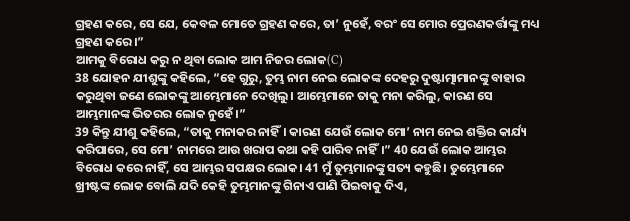ଗ୍ରହଣ କରେ, ସେ ଯେ, କେବଳ ମୋତେ ଗ୍ରହଣ କରେ, ତା’ ନୁହେଁ, ବରଂ ସେ ମୋର ପ୍ରେରଣକର୍ତ୍ତାଙ୍କୁ ମଧ୍ୟ ଗ୍ରହଣ କରେ।”
ଆମକୁ ବିରୋଧ କରୁ ନ ଥିବା ଲୋକ ଆମ ନିଜର ଲୋକ(C)
38 ଯୋହନ ଯୀଶୁଙ୍କୁ କହିଲେ, “ହେ ଗୁରୁ, ତୁମ୍ଭ ନାମ ନେଇ ଲୋକଙ୍କ ଦେହରୁ ଦୁଷ୍ଟାତ୍ମାମାନଙ୍କୁ ବାହାର କରୁଥିବା ଜଣେ ଲୋକଙ୍କୁ ଆମ୍ଭେମାନେ ଦେଖିଲୁ। ଆମ୍ଭେମାନେ ତାକୁ ମନା କରିଲୁ, କାରଣ ସେ ଆମ୍ଭମାନଙ୍କ ଭିତରର ଲୋକ ନୁହେଁ।”
39 କିନ୍ତୁ ଯୀଶୁ କହିଲେ, “ତାକୁ ମନାକର ନାହିଁ। କାରଣ ଯେଉଁ ଲୋକ ମୋ’ ନାମ ନେଇ ଶକ୍ତିର କାର୍ଯ୍ୟ କରିପାରେ, ସେ ମୋ’ ନାମରେ ଆଉ ଖରାପ କଥା କହି ପାରିବ ନାହିଁ।” 40 ଯେଉଁ ଲୋକ ଆମ୍ଭର ବିରୋଧ କରେ ନାହିଁ, ସେ ଆମ୍ଭର ସପକ୍ଷର ଲୋକ। 41 ମୁଁ ତୁମ୍ଭମାନଙ୍କୁ ସତ୍ୟ କହୁଛି। ତୁମ୍ଭେମାନେ ଖ୍ରୀଷ୍ଟଙ୍କ ଲୋକ ବୋଲି ଯଦି କେହି ତୁମ୍ଭମାନଙ୍କୁ ଗିନାଏ ପାଣି ପିଇବାକୁ ଦିଏ,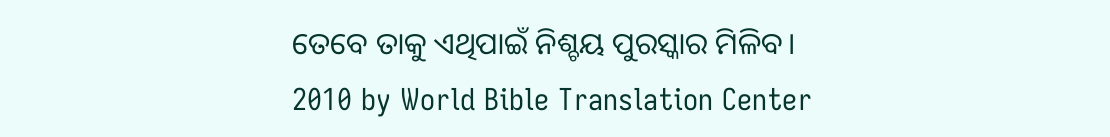ତେବେ ତାକୁ ଏଥିପାଇଁ ନିଶ୍ଚୟ ପୁରସ୍କାର ମିଳିବ।
2010 by World Bible Translation Center